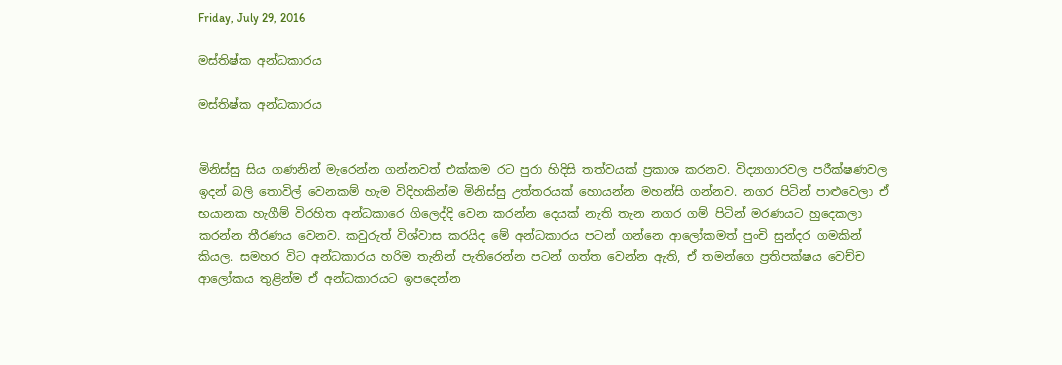Friday, July 29, 2016

මස්තිෂ්ක අන්ධකාරය

මස්තිෂ්ක අන්ධකාරය


මිනිස්සු සිය ගණනින් මැරෙන්න ගන්නවත් එක්කම රට පුරා හිදිසි තත්වයක් ප්‍රකාශ කරනව. විද්‍යාගාරවල පරීක්ෂණවල ඉදන් බලි තොවිල් වෙනකම් හැම විදිහකින්ම මිනිස්සු උත්තරයක් හොයන්න මහන්සි ගන්නව. නගර පිටින් පාළුවෙලා ඒ භයානක හැගීම් විරහිත අන්ධකාරෙ ගිලෙද්දි වෙන කරන්න දෙයක් නැති තැන නගර ගම් පිටින් මරණයට හුදෙකලා කරන්න තීරණය වෙනව. කවුරුත් විශ්වාස කරයිද මේ අන්ධකාරය පටන් ගන්නෙ ආලෝකමත් පුංචි සුන්දර ගමකින් කියල. සමහර විට අන්ධකාරය හරිම තැනින් පැතිරෙන්න පටන් ගත්ත වෙන්න ඇති, ඒ තමන්ගෙ ප්‍රතිපක්ෂය වෙච්ච ආලෝකය තුළින්ම ඒ අන්ධකාරයට ඉපදෙන්න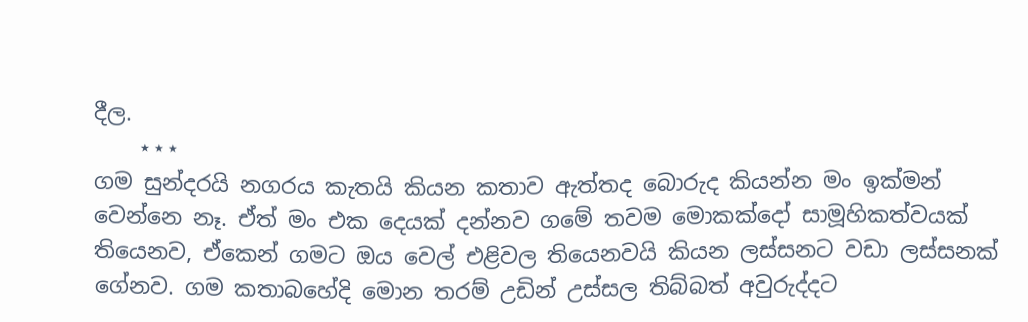දීල.
    ⋆⋆⋆
ගම සුන්දරයි නගරය කැතයි කියන කතාව ඇත්තද බොරුද කියන්න මං ඉක්මන් වෙන්නෙ නෑ. ඒත් මං එක දෙයක් දන්නව ගමේ තවම මොකක්දෝ සාමූහිකත්වයක් තියෙනව, ඒකෙන් ගමට ඔය වෙල් එළිවල තියෙනවයි කියන ලස්සනට වඩා ලස්සනක් ගේනව. ගම කතාබහේදි මොන තරම් උඩින් උස්සල තිබ්බත් අවුරුද්දට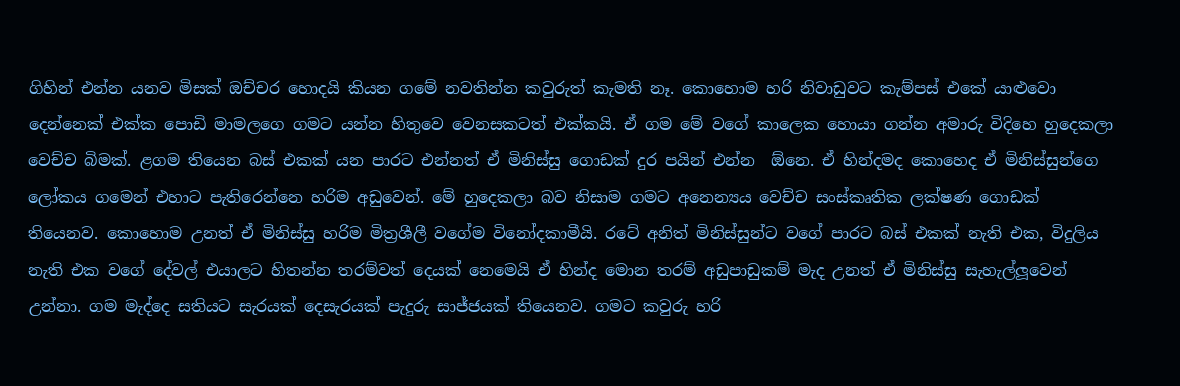ගිහින් එන්න යනව මිසක් ඔච්චර හොදයි කියන ගමේ නවතින්න කවුරුත් කැමති නෑ. කොහොම හරි නිවාඩුවට කැම්පස් එකේ යාළුවො දෙන්නෙක් එක්ක පොඩි මාමලගෙ ගමට යන්න හිතුවෙ වෙනසකටත් එක්කයි. ඒ ගම මේ වගේ කාලෙක හොයා ගන්න අමාරු විදිහෙ හුදෙකලා වෙච්ච බිමක්. ළගම තියෙන බස් එකක් යන පාරට එන්නත් ඒ මිනිස්සු ගොඩක් දුර පයින් එන්න  ඕනෙ. ඒ හින්දමද කොහෙද ඒ මිනිස්සුන්ගෙ ලෝකය ගමෙන් එහාට පැතිරෙන්නෙ හරිම අඩුවෙන්. මේ හුදෙකලා බව නිසාම ගමට අනෙන්‍යය වෙච්ච සංස්කෘතික ලක්ෂණ ගොඩක් තියෙනව. කොහොම උනත් ඒ මිනිස්සු හරිම මිත්‍රශීලී වගේම විනෝදකාමීයි. රටේ අනිත් මිනිස්සුන්ට වගේ පාරට බස් එකක් නැති එක, විදුලිය නැති එක වගේ දේවල් එයාලට හිතන්න තරම්වත් දෙයක් නෙමෙයි ඒ හින්ද මොන තරම් අඩුපාඩුකම් මැද උනත් ඒ මිනිස්සු සැහැල්ලූවෙන් උන්නා. ගම මැද්දෙ සතියට සැරයක් දෙසැරයක් පැදුරු සාජ්ජයක් තියෙනව. ගමට කවුරු හරි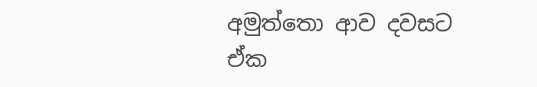අමුත්තො ආව දවසට ඒක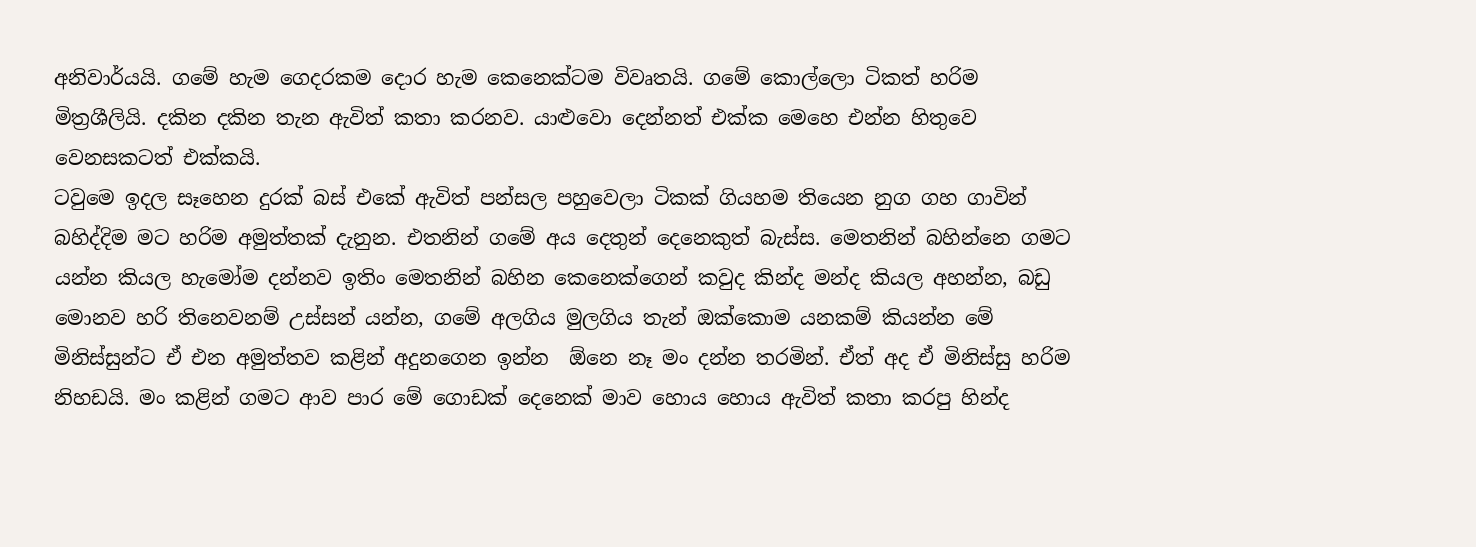අනිවාර්යයි. ගමේ හැම ගෙදරකම දොර හැම කෙනෙක්ටම විවෘතයි. ගමේ කොල්ලො ටිකත් හරිම මිත්‍රශීලියි. දකින දකින තැන ඇවිත් කතා කරනව. යාළුවො දෙන්නත් එක්ක මෙහෙ එන්න හිතුවෙ වෙනසකටත් එක්කයි.
ටවුමෙ ඉදල සෑහෙන දුරක් බස් එකේ ඇවිත් පන්සල පහුවෙලා ටිකක් ගියහම තියෙන නුග ගහ ගාවින් බහිද්දිම මට හරිම අමුත්තක් දැනුන. එතනින් ගමේ අය දෙතුන් දෙනෙකුත් බැස්ස. මෙතනින් බහින්නෙ ගමට යන්න කියල හැමෝම දන්නව ඉතිං මෙතනින් බහින කෙනෙක්ගෙන් කවුද කින්ද මන්ද කියල අහන්න, බඩු මොනව හරි තිනෙවනම් උස්සන් යන්න, ගමේ අලගිය මුලගිය තැන් ඔක්කොම යනකම් කියන්න මේ මිනිස්සුන්ට ඒ එන අමුත්තව කළින් අදුනගෙන ඉන්න  ඕනෙ නෑ මං දන්න තරමින්. ඒත් අද ඒ මිනිස්සු හරිම නිහඩයි. මං කළින් ගමට ආව පාර මේ ගොඩක් දෙනෙක් මාව හොය හොය ඇවිත් කතා කරපු හින්ද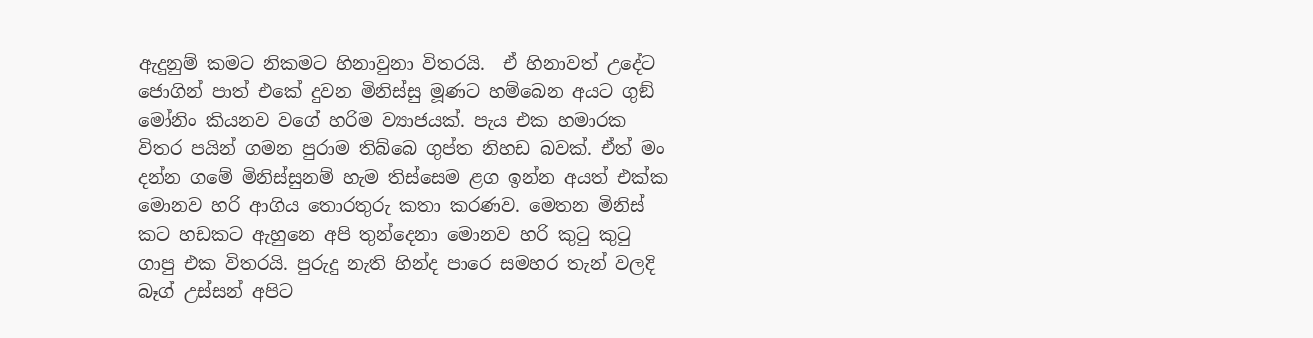ඇදුනුම් කමට නිකමට හිනාවුනා විතරයි.  ඒ හිනාවත් උදේට ජොගින් පාත් එකේ දුවන මිනිස්සු මූණට හම්බෙන අයට ගුඞ් මෝනිං කියනව වගේ හරිම ව්‍යාජයක්. පැය එක හමාරක විතර පයින් ගමන පුරාම තිබ්බෙ ගුප්ත නිහඩ බවක්. ඒත් මං දන්න ගමේ මිනිස්සුනම් හැම තිස්සෙම ළග ඉන්න අයත් එක්ක මොනව හරි ආගිය තොරතුරු කතා කරණව. මෙතන මිනිස් කට හඩකට ඇහුනෙ අපි තුන්දෙනා මොනව හරි කුටු කුටු ගාපු එක විතරයි. පුරුදු නැති හින්ද පාරෙ සමහර තැන් වලදි බෑග් උස්සන් අපිට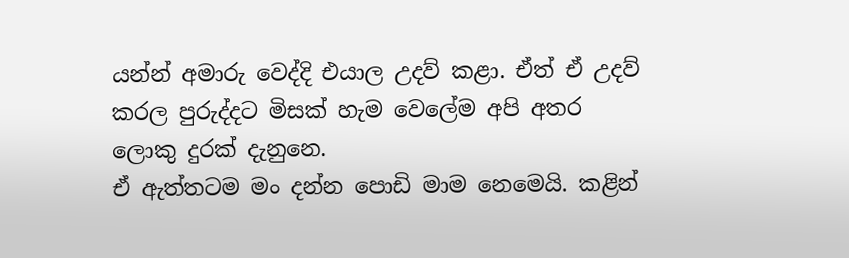යන්න් අමාරු වෙද්දි එයාල උදව් කළා. ඒත් ඒ උදව් කරල පුරුද්දට මිසක් හැම වෙලේම අපි අතර ලොකු දුරක් දැනුනෙ.
ඒ ඇත්තටම මං දන්න පොඩි මාම නෙමෙයි. කළින්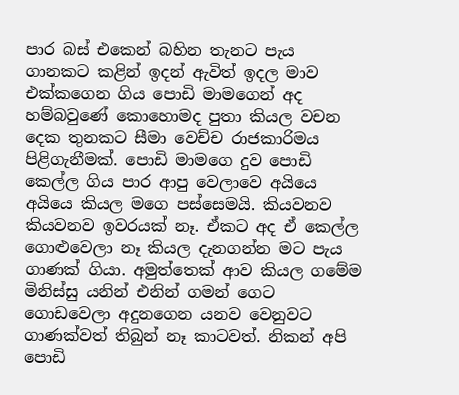පාර බස් එකෙන් බහින තැනට පැය ගානකට කළින් ඉදන් ඇවිත් ඉදල මාව එක්කගෙන ගිය පොඩි මාමගෙන් අද හම්බවුණේ කොහොමද පුතා කියල වචන දෙක තුනකට සීමා වෙච්ච රාජකාරිමය පිළිගැනීමක්. පොඩි මාමගෙ දුව පොඩි කෙල්ල ගිය පාර ආපු වෙලාවෙ අයියෙ අයියෙ කියල මගෙ පස්සෙමයි. කියවනව කියවනව ඉවරයක් නෑ. ඒකට අද ඒ කෙල්ල ගොළුවෙලා නෑ කියල දැනගන්න මට පැය ගාණක් ගියා. අමුත්තෙක් ආව කියල ගමේම මිනිස්සු යනින් එනින් ගමන් ගෙට ගොඩවෙලා අදුනගෙන යනව වෙනුවට ගාණක්වත් තිබුන් නෑ කාටවත්. නිකන් අපි පොඩි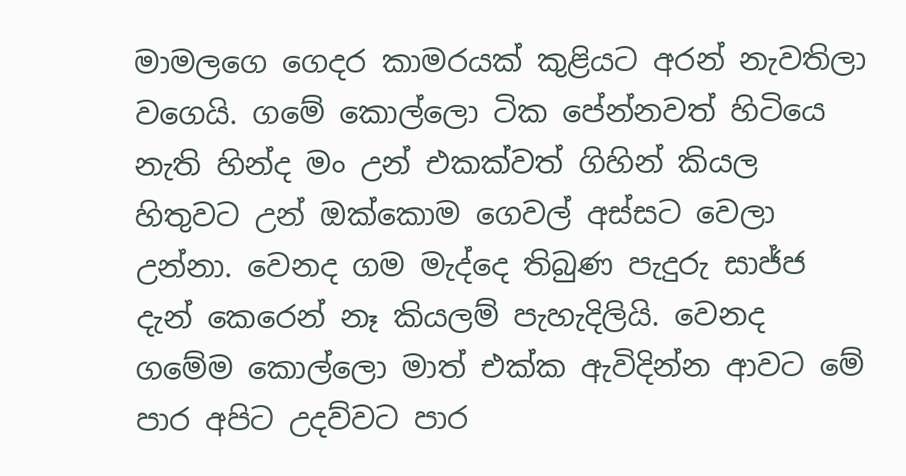මාමලගෙ ගෙදර කාමරයක් කුළියට අරන් නැවතිලා වගෙයි. ගමේ කොල්ලො ටික පේන්නවත් හිටියෙ නැති හින්ද මං උන් එකක්වත් ගිහින් කියල හිතුවට උන් ඔක්කොම ගෙවල් අස්සට වෙලා උන්නා. වෙනද ගම මැද්දෙ තිබුණ පැදුරු සාජ්ජ දැන් කෙරෙන් නෑ කියලම් පැහැදිලියි. වෙනද ගමේම කොල්ලො මාත් එක්ක ඇවිදින්න ආවට මේ පාර අපිට උදව්වට පාර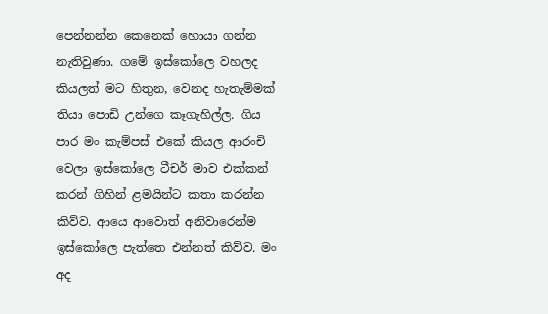පෙන්නන්න කෙනෙක් හොයා ගන්න නැතිවුණා. ගමේ ඉස්කෝලෙ වහලද කියලත් මට හිතුන, වෙනද හැතැම්මක් තියා පොඩි උන්ගෙ කෑගැහිල්ල. ගිය පාර මං කැම්පස් එකේ කියල ආරංචි වෙලා ඉස්කෝලෙ ටීචර් මාව එක්කන් කරන් ගිහින් ළමයින්ට කතා කරන්න කිව්ව. ආයෙ ආවොත් අනිවාරෙන්ම ඉස්කෝලෙ පැත්තෙ එන්නත් කිව්ව. මං අද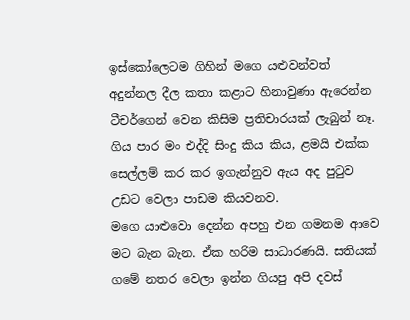ඉස්කෝලෙටම ගිහින් මගෙ යළුවන්වත් අදුන්නල දීල කතා කළාට හිනාවුණා ඇරෙන්න ටීචර්ගෙන් වෙන කිසිම ප්‍රතිචාරයක් ලැබුන් නෑ. ගිය පාර මං එද්දි සිංදු කිය කිය, ළමයි එක්ක සෙල්ලම් කර කර ඉගැන්නුව ඇය අද පුටුව උඩට වෙලා පාඩම කියවනව.
මගෙ යාළුවො දෙන්න අපහු එන ගමනම ආවෙ මට බැන බැන. ඒක හරිම සාධාරණයි. සතියක් ගමේ නතර වෙලා ඉන්න ගියපු අපි දවස්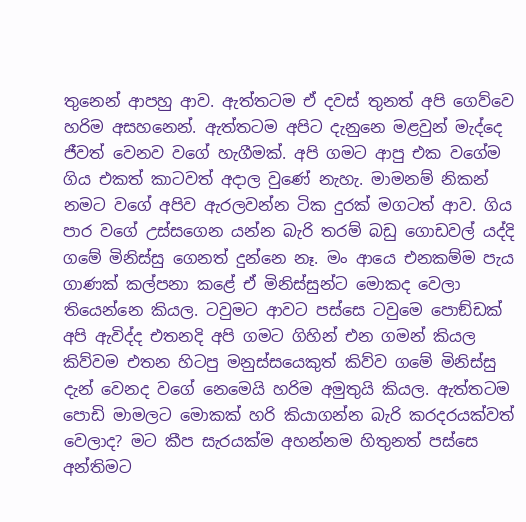තුනෙන් ආපහු ආව. ඇත්තටම ඒ දවස් තුනත් අපි ගෙව්වෙ හරිම අසහනෙන්. ඇත්තටම අපිට දැනුනෙ මළවුන් මැද්දෙ ජීවත් වෙනව වගේ හැගීමක්. අපි ගමට ආපු එක වගේම ගිය එකත් කාටවත් අදාල වුණේ නැහැ. මාමනම් නිකන් නමට වගේ අපිව ඇරලවන්න ටික දුරක් මගටත් ආව. ගිය පාර වගේ උස්සගෙන යන්න බැරි තරම් බඩු ගොඩවල් යද්දි ගමේ මිනිස්සු ගෙනත් දුන්නෙ නෑ. මං ආයෙ එනකම්ම පැය ගාණක් කල්පනා කළේ ඒ මිනිස්සුන්ට මොකද වෙලා තියෙන්නෙ කියල. ටවුමට ආවට පස්සෙ ටවුමෙ පොඞ්ඩක් අපි ඇවිද්ද එතනදි අපි ගමට ගිහින් එන ගමන් කියල කිව්වම එතන හිටපු මනුස්සයෙකුත් කිව්ව ගමේ මිනිස්සු දැන් වෙනද වගේ නෙමෙයි හරිම අමුතුයි කියල. ඇත්තටම පොඩි මාමලට මොකක් හරි කියාගන්න බැරි කරදරයක්වත් වෙලාද? මට කීප සැරයක්ම අහන්නම හිතුනත් පස්සෙ අන්තිමට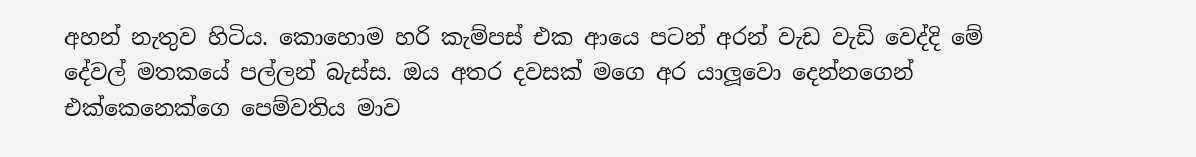අහන් නැතුව හිටිය. කොහොම හරි කැම්පස් එක ආයෙ පටන් අරන් වැඩ වැඩි වෙද්දි මේ දේවල් මතකයේ පල්ලන් බැස්ස. ඔය අතර දවසක් මගෙ අර යාලූවො දෙන්නගෙන් එක්කෙනෙක්ගෙ පෙම්වතිය මාව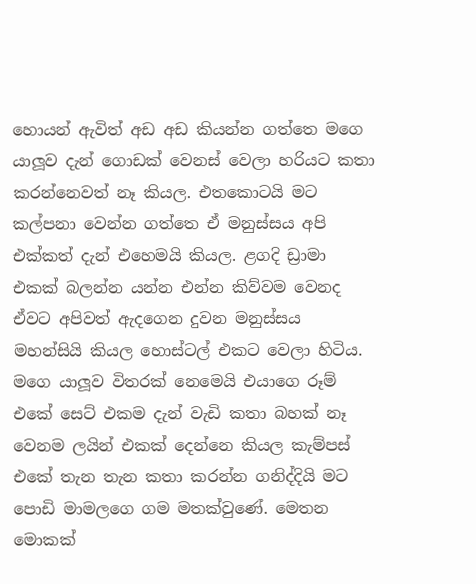හොයන් ඇවිත් අඩ අඩ කියන්න ගත්තෙ මගෙ යාලූව දැන් ගොඩක් වෙනස් වෙලා හරියට කතා කරන්නෙවත් නෑ කියල. එතකොටයි මට කල්පනා වෙන්න ගත්තෙ ඒ මනුස්සය අපි එක්කත් දැන් එහෙමයි කියල. ළගදි ඩ්‍රාමා එකක් බලන්න යන්න එන්න කිව්වම වෙනද ඒවට අපිවත් ඇදගෙන දුවන මනුස්සය මහන්සියි කියල හොස්ටල් එකට වෙලා හිටිය. මගෙ යාලූව විතරක් නෙමෙයි එයාගෙ රූම් එකේ සෙට් එකම දැන් වැඩි කතා බහක් නෑ වෙනම ලයින් එකක් දෙන්නෙ කියල කැම්පස් එකේ තැන තැන කතා කරන්න ගනිද්දියි මට පොඩි මාමලගෙ ගම මතක්වුණේ. මෙතන මොකක්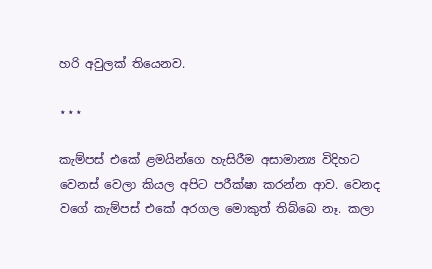හරි අවුලක් තියෙනව.

⋆⋆⋆

කැම්පස් එකේ ළමයින්ගෙ හැසිරීම අසාමාන්‍ය විදිහට වෙනස් වෙලා කියල අපිට පරීක්ෂා කරන්න ආව. වෙනද වගේ කැම්පස් එකේ අරගල මොකුත් තිබ්බෙ නෑ. කලා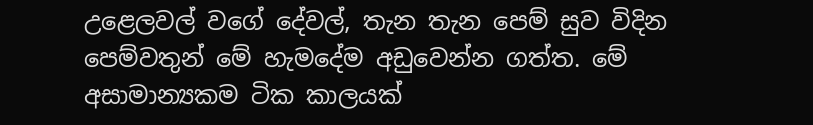උළෙලවල් වගේ දේවල්, තැන තැන පෙම් සුව විදින පෙම්වතුන් මේ හැමදේම අඩුවෙන්න ගත්ත. මේ අසාමාන්‍යකම ටික කාලයක්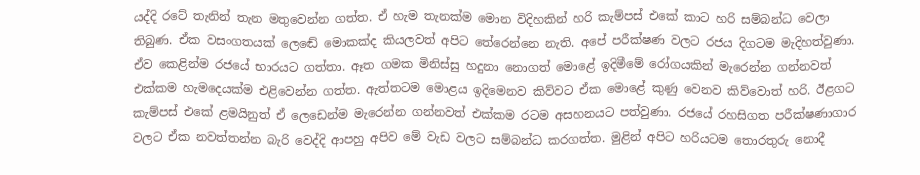යද්දි රටේ තැනින් තැන මතුවෙන්න ගත්ත. ඒ හැම තැනක්ම මොන විදිහකින් හරි කැම්පස් එකේ කාට හරි සම්බන්ධ වෙලා තිබුණ. ඒක වසංගතයක් ලෙඬේ මොකක්ද කියලවත් අපිට තේරෙන්නෙ නැති. අපේ පරීක්ෂණ වලට රජය දිගටම මැදිහත්වුණා. ඒව කෙළින්ම රජයේ භාරයට ගත්තා. ඈත ගමක මිනිස්සු හදුනා නොගත් මොළේ ඉදිමීමේ රෝගයකින් මැරෙන්න ගන්නවත් එක්කම හැමදෙයක්ම එළිවෙන්න ගත්ත. ඇත්තටම මොළය ඉදිමෙනව කිව්වට ඒක මොළේ කුණු වෙනව කිව්වොත් හරි. ඊළගට කැම්පස් එකේ ළමයිනුත් ඒ ලෙඩෙන්ම මැරෙන්න ගන්නවත් එක්කම රටම අසහනයට පත්වුණා. රජයේ රහසිගත පරීක්ෂණාගාර වලට ඒක නවත්තන්න බැරි වෙද්දි ආපහු අපිව මේ වැඩ වලට සම්බන්ධ කරගත්ත. මුළින් අපිට හරියටම තොරතුරු නොදී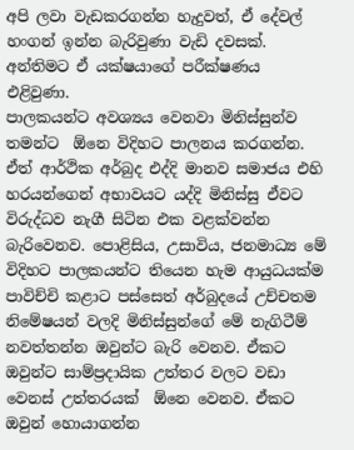අපි ලවා වැඩකරගන්න හැදුවත්, ඒ දේවල් හංගන් ඉන්න බැරිවුණා වැඩි දවසක්. අන්තිමට ඒ යක්ෂයාගේ පරීක්ෂණය එළිවුණා.
පාලකයන්ට අවශ්‍යය වෙනවා මිනිස්සුන්ව තමන්ට  ඕනෙ විදිහට පාලනය කරගන්න. ඒත් ආර්ථික අර්බුද එද්දි මානව සමාජය එහි හරයන්ගෙන් අභාවයට යද්දි මිනිස්සු ඒවට විරුද්ධව නැගී සිටින එක වළක්වන්න බැරිවෙනව. පොළිසිය, උසාවිය, ජනමාධ්‍ය මේ විදිහට පාලකයන්ට තියෙන හැම ආයුධයක්ම පාවිච්චි කළාට පස්සෙත් අර්බුදයේ උච්චතම නිමේෂයන් වලදි මිනිස්සුන්ගේ මේ නැගිටීම් නවත්තන්න ඔවුන්ට බැරි වෙනව. ඒකට ඔවුන්ට සාම්ප්‍රදායික උත්තර වලට වඩා වෙනස් උත්තරයක්  ඕනෙ වෙනව. ඒකට ඔවුන් හොයාගන්න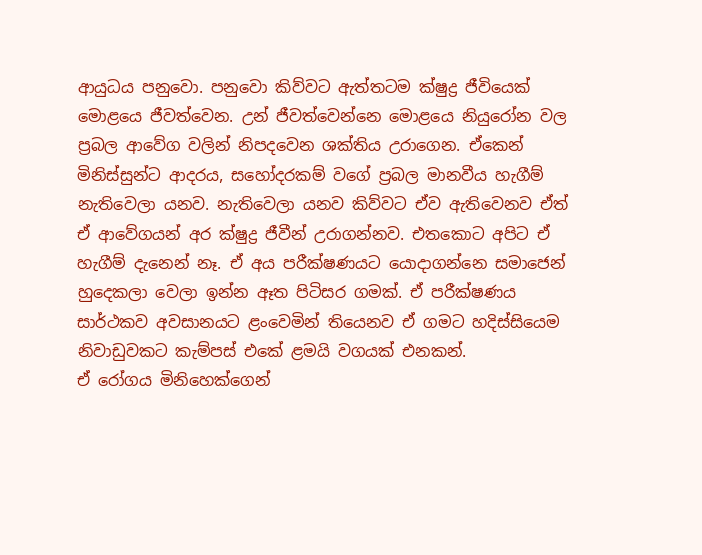ආයුධය පනුවො. පනුවො කිව්වට ඇත්තටම ක්ෂුද්‍ර ජීවියෙක් මොළයෙ ජීවත්වෙන. උන් ජීවත්වෙන්නෙ මොළයෙ නියුරෝන වල ප්‍රබල ආවේග වලින් නිපදවෙන ශක්තිය උරාගෙන. ඒකෙන් මිනිස්සුන්ට ආදරය, සහෝදරකම් වගේ ප්‍රබල මානවීය හැගීම් නැතිවෙලා යනව. නැතිවෙලා යනව කිව්වට ඒව ඇතිවෙනව ඒත් ඒ ආවේගයන් අර ක්ෂුද්‍ර ජීවීන් උරාගන්නව. එතකොට අපිට ඒ හැගීම් දැනෙන් නෑ. ඒ අය පරීක්ෂණයට යොදාගන්නෙ සමාජෙන් හුදෙකලා වෙලා ඉන්න ඈත පිටිසර ගමක්. ඒ පරීක්ෂණය සාර්ථකව අවසානයට ළංවෙමින් තියෙනව ඒ ගමට හදිස්සියෙම නිවාඩුවකට කැම්පස් එකේ ළමයි වගයක් එනකන්.
ඒ රෝගය මිනිහෙක්ගෙන්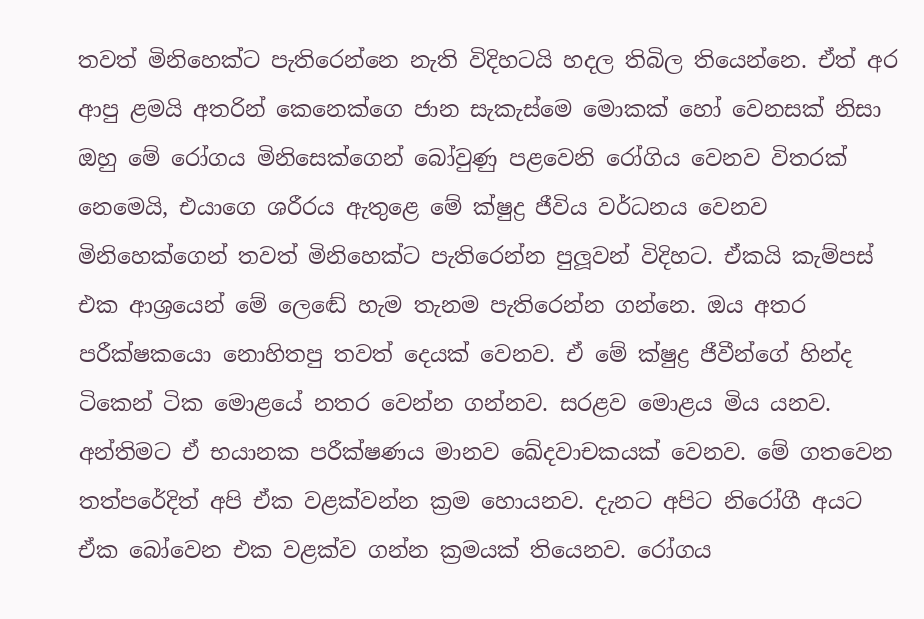තවත් මිනිහෙක්ට පැතිරෙන්නෙ නැති විදිහටයි හදල තිබිල තියෙන්නෙ. ඒත් අර ආපු ළමයි අතරින් කෙනෙක්ගෙ ජාන සැකැස්මෙ මොකක් හෝ වෙනසක් නිසා ඔහු මේ රෝගය මිනිසෙක්ගෙන් බෝවුණු පළවෙනි රෝගිය වෙනව විතරක් නෙමෙයි, එයාගෙ ශරීරය ඇතුළෙ මේ ක්ෂුද්‍ර ජීවිය වර්ධනය වෙනව මිනිහෙක්ගෙන් තවත් මිනිහෙක්ට පැතිරෙන්න පුලූවන් විදිහට. ඒකයි කැම්පස් එක ආශ්‍රයෙන් මේ ලෙඬේ හැම තැනම පැතිරෙන්න ගන්නෙ. ඔය අතර පරීක්ෂකයො නොහිතපු තවත් දෙයක් වෙනව. ඒ මේ ක්ෂුද්‍ර ජීවීන්ගේ හින්ද ටිකෙන් ටික මොළයේ නතර වෙන්න ගන්නව. සරළව මොළය මිය යනව. අන්තිමට ඒ භයානක පරීක්ෂණය මානව ඛේදවාචකයක් වෙනව. මේ ගතවෙන තත්පරේදිත් අපි ඒක වළක්වන්න ක්‍රම හොයනව. දැනට අපිට නිරෝගී අයට ඒක බෝවෙන එක වළක්ව ගන්න ක්‍රමයක් තියෙනව. රෝගය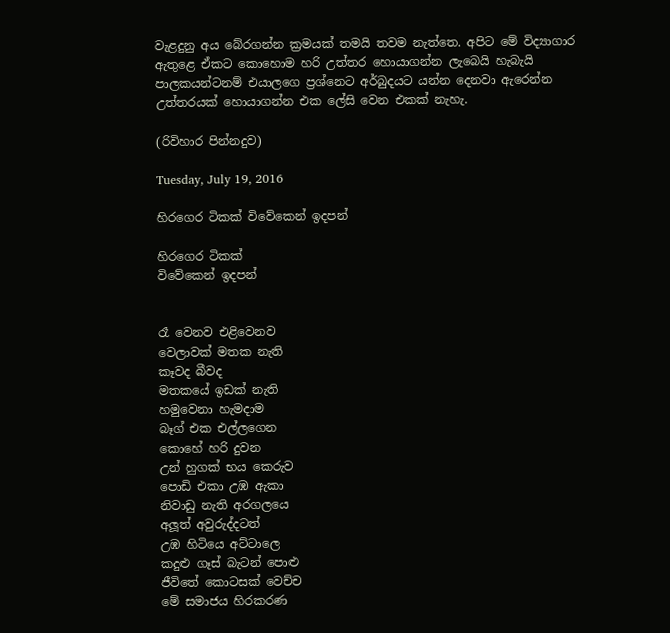වැළදුනු අය බේරගන්න ක්‍රමයක් තමයි තවම නැත්තෙ. අපිට මේ විද්‍යාගාර ඇතුළෙ ඒකට කොහොම හරි උත්තර හොයාගන්න ලැබෙයි හැබැයි පාලකයන්ටනම් එයාලගෙ ප්‍රශ්නෙට අර්බුදයට යන්න දෙනවා ඇරෙන්න උත්තරයක් හොයාගන්න එක ලේසි වෙන එකක් නැහැ.

(රිවිහාර පින්නදුව)

Tuesday, July 19, 2016

හිරගෙර ටිකක් විවේකෙන් ඉදපන්

හිරගෙර ටිකක්
විවේකෙන් ඉදපන්


රෑ වෙනව එළිවෙනව
වෙලාවක් මතක නැති
කෑවද බීවද
මතකයේ ඉඩක් නැති
හමුවෙනා හැමදාම
බෑග් එක එල්ලගෙන
කොහේ හරි දුවන
උන් හුගක් භය කෙරුව
පොඩි එකා උඹ ඇකා
නිවාඩු නැති අරගලයෙ
අලූත් අවුරුද්දටත්
උඹ හිටියෙ අට්ටාලෙ
කදුළු ගෑස් බැටන් පොළු
ජීවිතේ කොටසක් වෙච්ච
මේ සමාජය හිරකරණ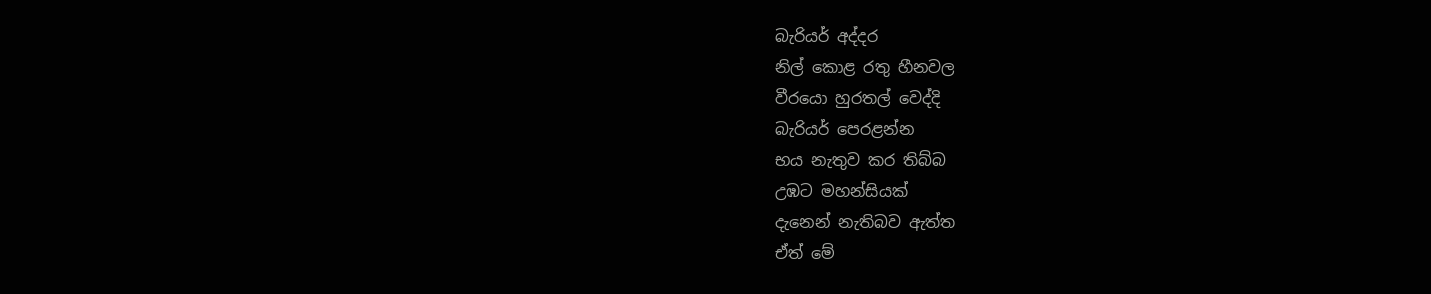බැරියර් අද්දර
නිල් කොළ රතු හීනවල
වීරයො හුරතල් වෙද්දි
බැරියර් පෙරළන්න
භය නැතුව කර තිබ්බ
උඹට මහන්සියක්
දැනෙන් නැතිබව ඇත්ත
ඒත් මේ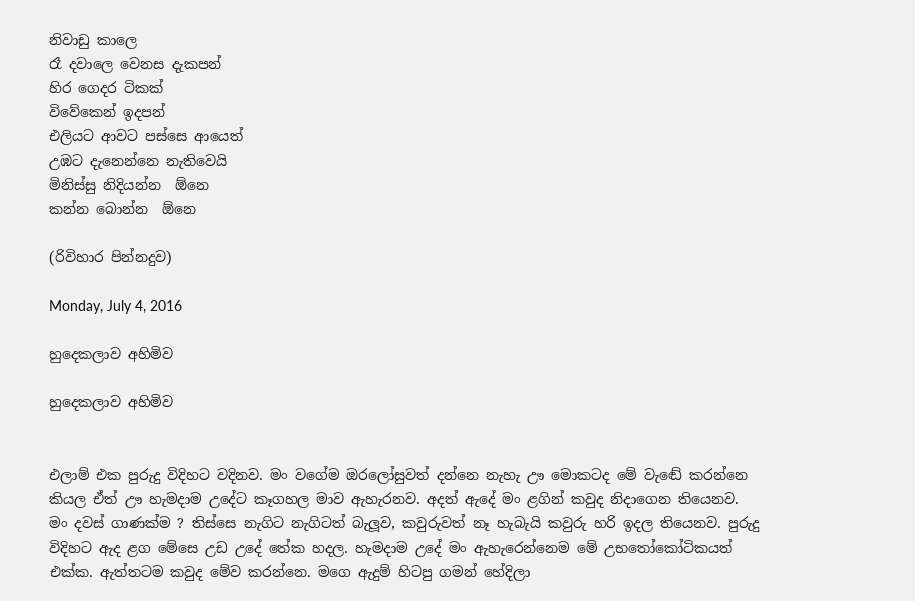නිවාඩු කාලෙ
රෑ දවාලෙ වෙනස දැකපන්
හිර ගෙදර ටිකක්
විවේකෙන් ඉදපන්
එලියට ආවට පස්සෙ ආයෙත්
උඹට දැනෙන්නෙ නැතිවෙයි
මිනිස්සු නිදියන්න  ඕනෙ
කන්න බොන්න  ඕනෙ

(රිවිහාර පින්නදුව)

Monday, July 4, 2016

හුදෙකලාව අහිමිව

හුදෙකලාව අහිමිව


එලාම් එක පුරුදු විදිහට වදිනව. මං වගේම ඔරලෝසුවත් දන්නෙ නැහැ ඌ මොකටද මේ වැඬේ කරන්නෙ කියල ඒත් ඌ හැමදාම උදේට කෑගහල මාව ඇහැරනව. අදත් ඇදේ මං ළගින් කවුද නිදාගෙන තියෙනව. මං දවස් ගාණක්ම ? තිස්සෙ නැගිට නැගිටත් බැලූව, කවුරුවත් නෑ හැබැයි කවුරු හරි ඉදල තියෙනව. පුරුදු විදිහට ඇද ළග මේසෙ උඩ උදේ තේක හදල. හැමදාම උදේ මං ඇහැරෙන්නෙම මේ උභතෝකෝටිකයත් එක්ක. ඇත්තටම කවුද මේව කරන්නෙ. මගෙ ඇදුම් හිටපු ගමන් හේදිලා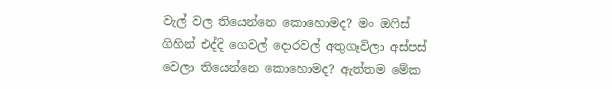වැල් වල තියෙන්නෙ කොහොමද? මං ඔෆිස් ගිහින් එද්දි ගෙවල් දොරවල් අතුගෑවිලා අස්පස් වෙලා තියෙන්නෙ කොහොමද? ඇත්තම මේක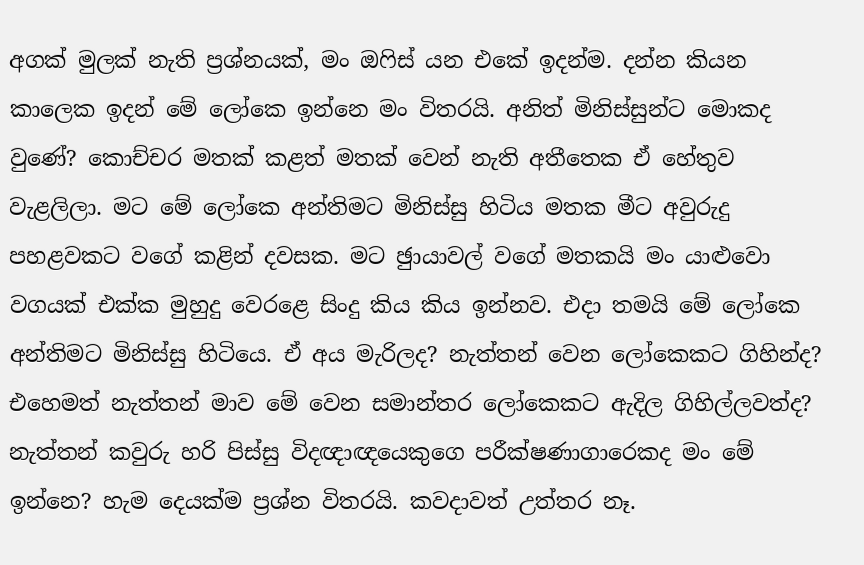අගක් මුලක් නැති ප්‍රශ්නයක්, මං ඔෆිස් යන එකේ ඉදන්ම. දන්න කියන කාලෙක ඉදන් මේ ලෝකෙ ඉන්නෙ මං විතරයි. අනිත් මිනිස්සුන්ට මොකද වුණේ? කොච්චර මතක් කළත් මතක් වෙන් නැති අතීතෙක ඒ හේතුව වැළලිලා. මට මේ ලෝකෙ අන්තිමට මිනිස්සු හිටිය මතක මීට අවුරුදු පහළවකට වගේ කළින් දවසක. මට ඡුායාවල් වගේ මතකයි මං යාළුවො වගයක් එක්ක මුහුදු වෙරළෙ සිංදු කිය කිය ඉන්නව. එදා තමයි මේ ලෝකෙ අන්තිමට මිනිස්සු හිටියෙ. ඒ අය මැරිලද? නැත්තන් වෙන ලෝකෙකට ගිහින්ද? එහෙමත් නැත්තන් මාව මේ වෙන සමාන්තර ලෝකෙකට ඇදිල ගිහිල්ලවත්ද? නැත්තන් කවුරු හරි පිස්සු විදඥාඥයෙකුගෙ පරීක්ෂණාගාරෙකද මං මේ ඉන්නෙ? හැම දෙයක්ම ප්‍රශ්න විතරයි. කවදාවත් උත්තර නෑ.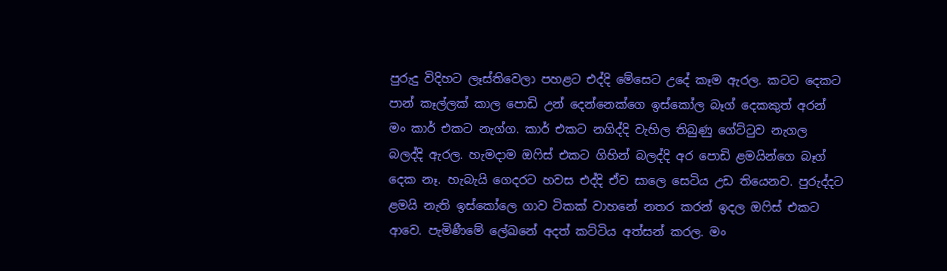පුරුදු විදිහට ලෑස්තිවෙලා පහළට එද්දි මේසෙට උදේ කෑම ඇරල. කටට දෙකට පාන් කෑල්ලක් කාල පොඩි උන් දෙන්නෙක්ගෙ ඉස්කෝල බෑග් දෙකකුත් අරන් මං කාර් එකට නැග්ග. කාර් එකට නගිද්දි වැහිල තිබුණු ගේට්ටුව නැගල බලද්දි ඇරල. හැමදාම ඔෆිස් එකට ගිහින් බලද්දි අර පොඩි ළමයින්ගෙ බෑග් දෙක නෑ. හැබැයි ගෙදරට හවස එද්දි ඒව සාලෙ සෙටිය උඩ තියෙනව. පුරුද්දට ළමයි නැති ඉස්කෝලෙ ගාව ටිකක් වාහනේ නතර කරන් ඉදල ඔෆිස් එකට ආවෙ. පැමිණීමේ ලේඛනේ අදත් කට්ටිය අත්සන් කරල. මං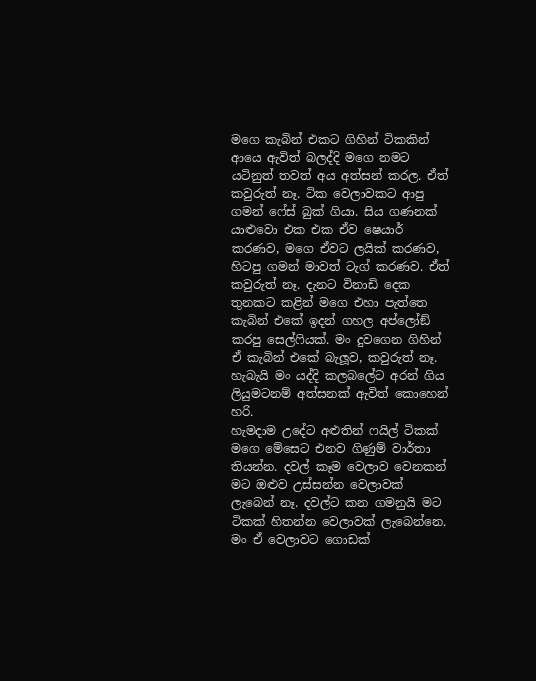මගෙ කැබින් එකට ගිහින් ටිකකින් ආයෙ ඇවිත් බලද්දි මගෙ නමට යටිනුත් තවත් අය අත්සන් කරල. ඒත් කවුරුත් නෑ. ටික වෙලාවකට ආපු ගමන් ෆේස් බුක් ගියා. සිය ගණනක් යාළුවො එක එක ඒව ෂෙයාර් කරණව, මගෙ ඒවට ලයික් කරණව, හිටපු ගමන් මාවත් ටැග් කරණව. ඒත් කවුරුත් නෑ. දැනට විනාඩි දෙක තුනකට කළින් මගෙ එහා පැත්තෙ කැබින් එකේ ඉදන් ගහල අප්ලෝඞ් කරපු සෙල්ෆියක්. මං දුවගෙන ගිහින් ඒ කැබින් එකේ බැලූව, කවුරුත් නෑ. හැබැයි මං යද්දි කලබලේට අරන් ගිය ලියුමටනම් අත්සනක් ඇවිත් කොහෙන් හරි.
හැමදාම උදේට අළුතින් ෆයිල් ටිකක් මගෙ මේසෙට එනව ගිණුම් වාර්තා තියන්න. දවල් කෑම වෙලාව වෙනකන් මට ඔළුව උස්සන්න වෙලාවක් ලැබෙන් නෑ. දවල්ට කන ගමනුයි මට ටිකක් හිතන්න වෙලාවක් ලැබෙන්නෙ. මං ඒ වෙලාවට ගොඩක්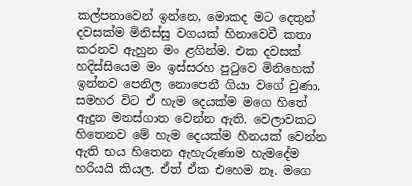කල්පනාවෙන් ඉන්නෙ, මොකද මට දෙතුන් දවසක්ම මිනිස්සු වගයක් හිනාවෙවී කතා කරනව ඇහුන මං ළගින්ම. එක දවසක් හදිස්සියෙම මං ඉස්සරහ පුටුවෙ මිනිහෙක් ඉන්නව පෙනිල නොපෙනී ගියා වගේ වුණා. සමහර විට ඒ හැම දෙයක්ම මගෙ හිතේ ඇදුන මනස්ගාත වෙන්න ඇති. වෙලාවකට හිතෙනව මේ හැම දෙයක්ම හීනයක් වෙන්න ඇති භය හිතෙන ඇහැරුණාම හැමදේම හරියයි කියල. ඒත් ඒක එහෙම නෑ. මගෙ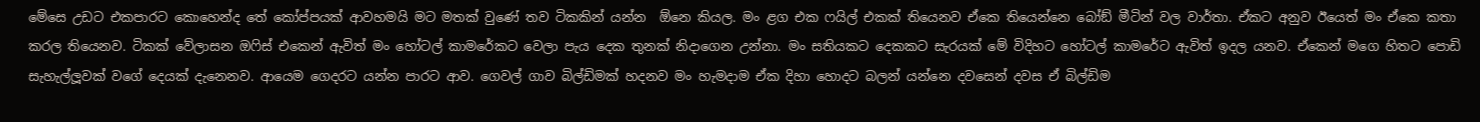මේසෙ උඩට එකපාරට කොහෙන්ද තේ කෝප්පයක් ආවහමයි මට මතක් වුණේ තව ටිකකින් යන්න  ඕනෙ කියල. මං ළග එක ෆයිල් එකක් තියෙනව ඒකෙ තියෙන්නෙ බෝඞ් මීටින් වල වාර්තා. ඒකට අනුව ඊයෙත් මං ඒකෙ කතා කරල තියෙනව. ටිකක් වේලාසන ඔෆිස් එකෙන් ඇවිත් මං හෝටල් කාමරේකට වෙලා පැය දෙක තුනක් නිදාගෙන උන්නා. මං සතියකට දෙකකට සැරයක් මේ විදිහට හෝටල් කාමරේට ඇවිත් ඉදල යනව. ඒකෙන් මගෙ හිතට පොඩි සැහැල්ලූවක් වගේ දෙයක් දැනෙනව. ආයෙම ගෙදරට යන්න පාරට ආව. ගෙවල් ගාව බිල්ඩිමක් හදනව මං හැමදාම ඒක දිහා හොදට බලන් යන්නෙ දවසෙන් දවස ඒ බිල්ඩිම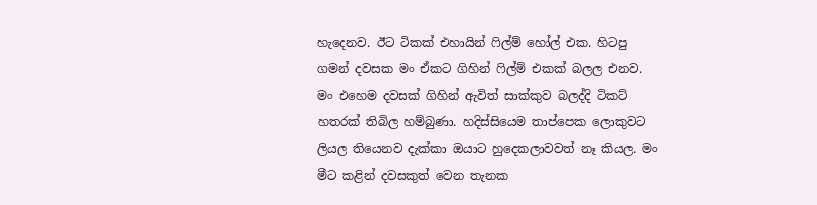හැදෙනව. ඊට ටිකක් එහායින් ෆිල්ම් හෝල් එක. හිටපු ගමන් දවසක මං ඒකට ගිහින් ෆිල්ම් එකක් බලල එනව. මං එහෙම දවසක් ගිහින් ඇවිත් සාක්කුව බලද්දි ටිකට් හතරක් තිබිල හම්බුණා. හදිස්සියෙම තාප්පෙක ලොකුවට ලියල තියෙනව දැක්කා ඔයාට හුදෙකලාවවත් නෑ කියල. මං මීට කළින් දවසකුත් වෙන තැනක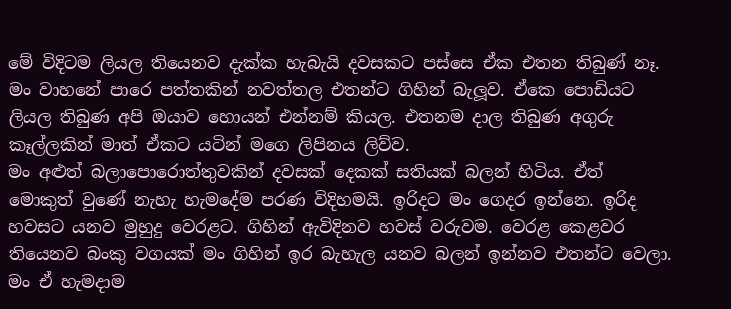මේ විදිටම ලියල තියෙනව දැක්ක හැබැයි දවසකට පස්සෙ ඒක එතන තිබුණ් නෑ. මං වාහනේ පාරෙ පත්තකින් නවත්තල එතන්ට ගිහින් බැලූව. ඒකෙ පොඩියට ලියල තිබුණ අපි ඔයාව හොයන් එන්නම් කියල. එතනම දාල තිබුණ අගුරු කෑල්ලකින් මාත් ඒකට යටින් මගෙ ලිපිනය ලිව්ව.
මං අළුත් බලාපොරොත්තුවකින් දවසක් දෙකක් සතියක් බලන් හිටිය. ඒත් මොකුත් වුණේ නැහැ හැමදේම පරණ විදිහමයි. ඉරිදට මං ගෙදර ඉන්නෙ. ඉරිද හවසට යනව මුහුදු වෙරළට. ගිහින් ඇවිදිනව හවස් වරුවම. වෙරළ කෙළවර තියෙනව බංකු වගයක් මං ගිහින් ඉර බැහැල යනව බලන් ඉන්නව එතන්ට වෙලා. මං ඒ හැමදාම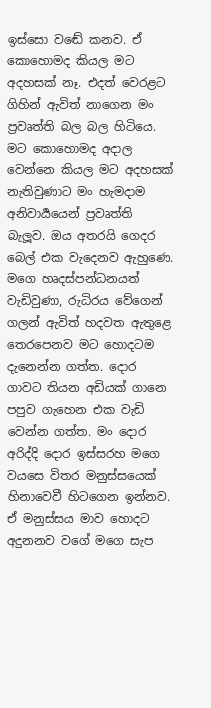ඉස්සො වඬේ කනව. ඒ කොහොමද කියල මට අදහසක් නෑ. එදත් වෙරළට ගිහින් ඇවිත් නාගෙන මං ප්‍රවෘත්ති බල බල හිටියෙ. මට කොහොමද අදාල වෙන්නෙ කියල මට අදහසක් නැතිවුණාට මං හැමදාම අනිවාර්‍යයෙන් ප්‍රවෘත්ති බැලූව. ඔය අතරයි ගෙදර බෙල් එක වැදෙනව ඇහුණෙ. මගෙ හෘදස්පන්ධනයත් වැඩිවුණා, රුධිරය වේගෙන් ගලන් ඇවිත් හදවත ඇතුළෙ තෙරපෙනව මට හොදටම දැනෙන්න ගත්ත. දොර ගාවට තියන අඩියක් ගානෙ පපුව ගැහෙන එක වැඩි වෙන්න ගත්ත. මං දොර අරිද්දි දොර ඉස්සරහ මගෙ වයසෙ විතර මනුස්සයෙක් හිනාවෙවී හිටගෙන ඉන්නව. ඒ මනුස්සය මාව හොදට අදුනනව වගේ මගෙ සැප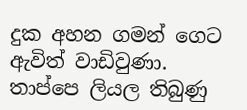දුක අහන ගමන් ගෙට ඇවිත් වාඩිවුණා. තාප්පෙ ලියල තිබුණු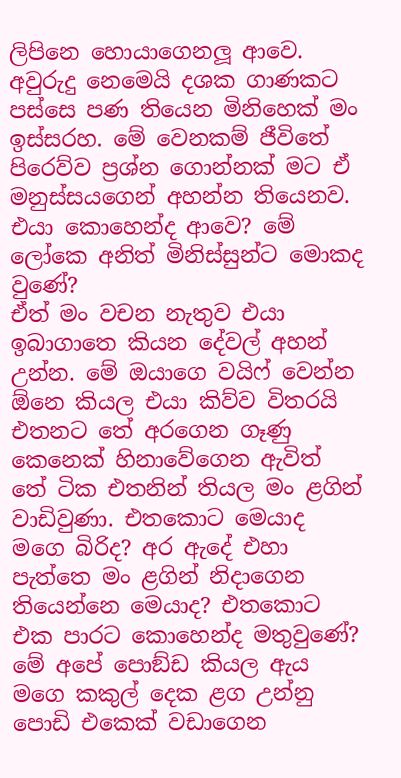ලිපිනෙ හොයාගෙනලූ ආවෙ. අවුරුදු නෙමෙයි දශක ගාණකට පස්සෙ පණ තියෙන මිනිහෙක් මං ඉස්සරහ. මේ වෙනකම් ජීවිතේ පිරෙව්ව ප්‍රශ්න ගොන්නක් මට ඒ මනුස්සයගෙන් අහන්න තියෙනව. එයා කොහෙන්ද ආවෙ? මේ ලෝකෙ අනිත් මිනිස්සුන්ට මොකද වුණේ?
ඒත් මං වචන නැතුව එයා ඉබාගාතෙ කියන දේවල් අහන් උන්න. මේ ඔයාගෙ වයිෆ් වෙන්න  ඕනෙ කියල එයා කිව්ව විතරයි එතනට තේ අරගෙන ගෑණු කෙනෙක් හිනාවේගෙන ඇවිත් තේ ටික එතනින් තියල මං ළගින් වාඩිවුණා. එතකොට මෙයාද මගෙ බිරිද? අර ඇදේ එහා පැත්තෙ මං ළගින් නිදාගෙන තියෙන්නෙ මෙයාද? එතකොට එක පාරට කොහෙන්ද මතුවුණේ? මේ අපේ පොඞ්ඩ කියල ඇය මගෙ කකුල් දෙක ළග උන්නු පොඩි එකෙක් වඩාගෙන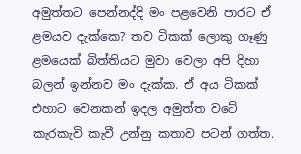අමුත්තට පෙන්නද්දි මං පළවෙනි පාරට ඒ ළමයව දැක්කෙ? තව ටිකක් ලොකු ගෑණු ළමයෙක් බිත්තියට මුවා වෙලා අපි දිහා බලන් ඉන්නව මං දැක්ක. ඒ අය ටිකක් එහාට වෙනකන් ඉදල අමුත්ත වටේ කැරකැවි කැවී උන්නු කතාව පටන් ගත්ත.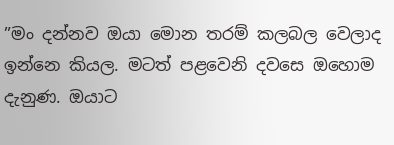”මං දන්නව ඔයා මොන තරම් කලබල වෙලාද ඉන්නෙ කියල. මටත් පළවෙනි දවසෙ ඔහොම දැනුණ. ඔයාට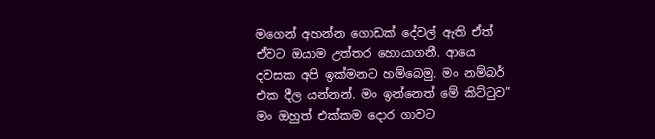මගෙන් අහන්න ගොඩක් දේවල් ඇති ඒත් ඒවට ඔයාම උත්තර හොයාගනී. ආයෙ දවසක අපි ඉක්මනට හම්බෙමු. මං නම්බර් එක දීල යන්නන්. මං ඉන්නෙත් මේ කිට්ටුව” මං ඔහුත් එක්කම දොර ගාවට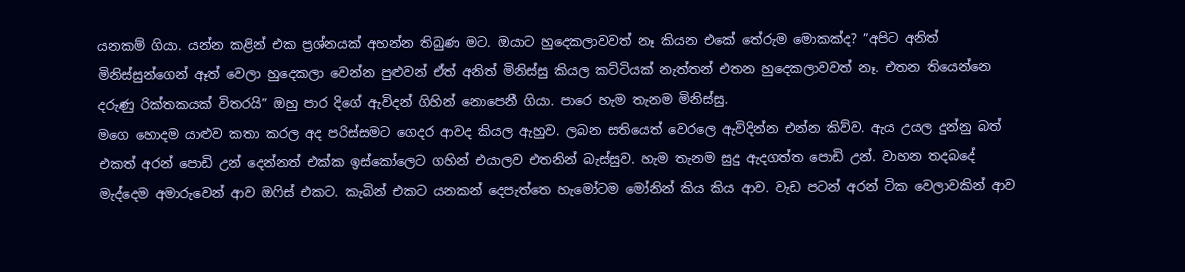යනකම් ගියා. යන්න කළින් එක ප්‍රශ්නයක් අහන්න තිබුණ මට. ඔයාට හුදෙකලාවවත් නෑ කියන එකේ තේරුම මොකක්ද? ”අපිට අනිත් මිනිස්සුන්ගෙන් ඈත් වෙලා හුදෙකලා වෙන්න පුළුවන් ඒත් අනිත් මිනිස්සු කියල කට්ටියක් නැත්තන් එතන හුදෙකලාවවත් නෑ. එතන තියෙන්නෙ දරුණු රික්තකයක් විතරයි” ඔහු පාර දිගේ ඇවිදන් ගිහින් නොපෙනී ගියා. පාරෙ හැම තැනම මිනිස්සු.
මගෙ හොදම යාළුව කතා කරල අද පරිස්සමට ගෙදර ආවද කියල ඇහුව. ලබන සතියෙත් වෙරලෙ ඇවිදින්න එන්න කිව්ව. ඇය උයල දුන්නු බත් එකත් අරන් පොඩි උන් දෙන්නත් එක්ක ඉස්කෝලෙට ගහින් එයාලව එතනින් බැස්සුව. හැම තැනම සුදු ඇදගත්ත පොඩි උන්. වාහන තදබදේ මැද්දෙම අමාරුවෙන් ආව ඔෆිස් එකට. කැබින් එකට යනකන් දෙපැත්තෙ හැමෝටම මෝනින් කිය කිය ආව. වැඩ පටන් අරන් ටික වෙලාවකින් ආව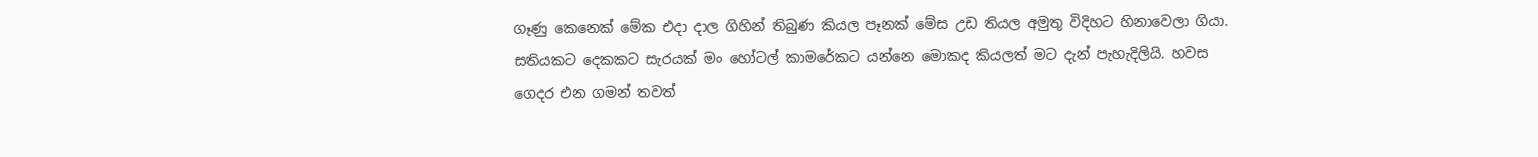ගෑණු කෙනෙක් මේක එදා දාල ගිහින් තිබුණ කියල පෑනක් මේස උඩ තියල අමුතු විදිහට හිනාවෙලා ගියා. සතියකට දෙකකට සැරයක් මං හෝටල් කාමරේකට යන්නෙ මොකද කියලත් මට දැන් පැහැදිලියි. හවස ගෙදර එන ගමන් තවත්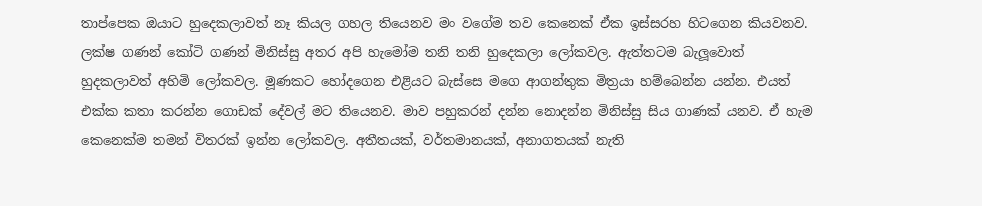තාප්පෙක ඔයාට හුදෙකලාවත් නෑ කියල ගහල තියෙනව මං වගේම තව කෙනෙක් ඒක ඉස්සරහ හිටගෙන කියවනව. ලක්ෂ ගණන් කෝටි ගණන් මිනිස්සු අතර අපි හැමෝම තනි තනි හුදෙකලා ලෝකවල. ඇත්තටම බැලූවොත් හුදකලාවත් අහිමි ලෝකවල. මූණකට හෝදගෙන එළියට බැස්සෙ මගෙ ආගන්තුක මිත්‍රයා හම්බෙන්න යන්න. එයත් එක්ක කතා කරන්න ගොඩක් දේවල් මට තියෙනව. මාව පහුකරන් දන්න නොදන්න මිනිස්සු සිය ගාණක් යනව. ඒ හැම කෙනෙක්ම තමන් විතරක් ඉන්න ලෝකවල. අතීතයක්, වර්තමානයක්, අනාගතයක් නැති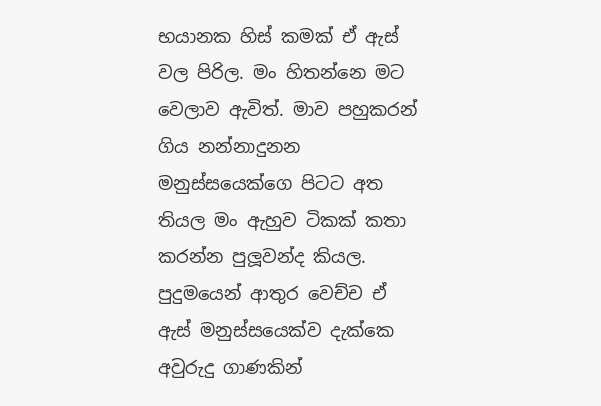භයානක හිස් කමක් ඒ ඇස් වල පිරිල. මං හිතන්නෙ මට වෙලාව ඇවිත්. මාව පහුකරන් ගිය නන්නාදුනන මනුස්සයෙක්ගෙ පිටට අත තියල මං ඇහුව ටිකක් කතා කරන්න පුලූවන්ද කියල. පුදුමයෙන් ආතුර වෙච්ච ඒ ඇස් මනුස්සයෙක්ව දැක්කෙ අවුරුදු ගාණකින්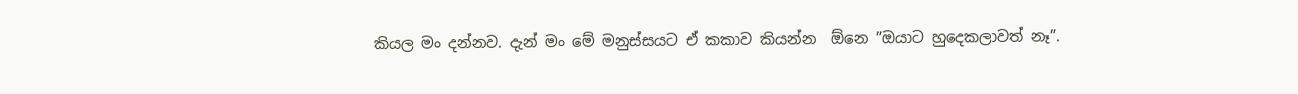කියල මං දන්නව. දැන් මං මේ මනුස්සයට ඒ කකාව කියන්න  ඕනෙ ”ඔයාට හුදෙකලාවත් නෑ”.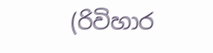(රිවිහාර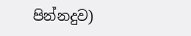පින්නදුව)